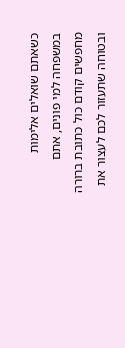כשאתם שואלים אלימות במשפחה למי פונים, אתם מחפשים קודם כול כתובת ברורה ובטוחה שתעזור לכם לעצור את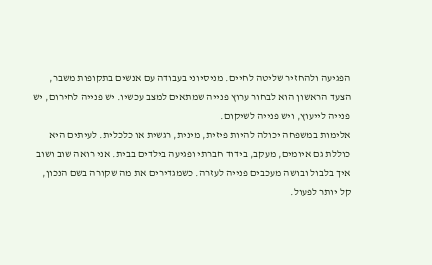הפגיעה ולהחזיר שליטה לחיים. מניסיוני בעבודה עם אנשים בתקופות משבר, הצעד הראשון הוא לבחור ערוץ פנייה שמתאים למצב עכשיו. יש פנייה לחירום, יש פנייה לייעוץ, ויש פנייה לשיקום.
אלימות במשפחה יכולה להיות פיזית, מינית, רגשית או כלכלית. לעיתים היא כוללת גם איומים, מעקב, בידוד חברתי ופגיעה בילדים בבית. אני רואה שוב ושוב איך בלבול ובושה מעכבים פנייה לעזרה. כשמגדירים את מה שקורה בשם הנכון, קל יותר לפעול.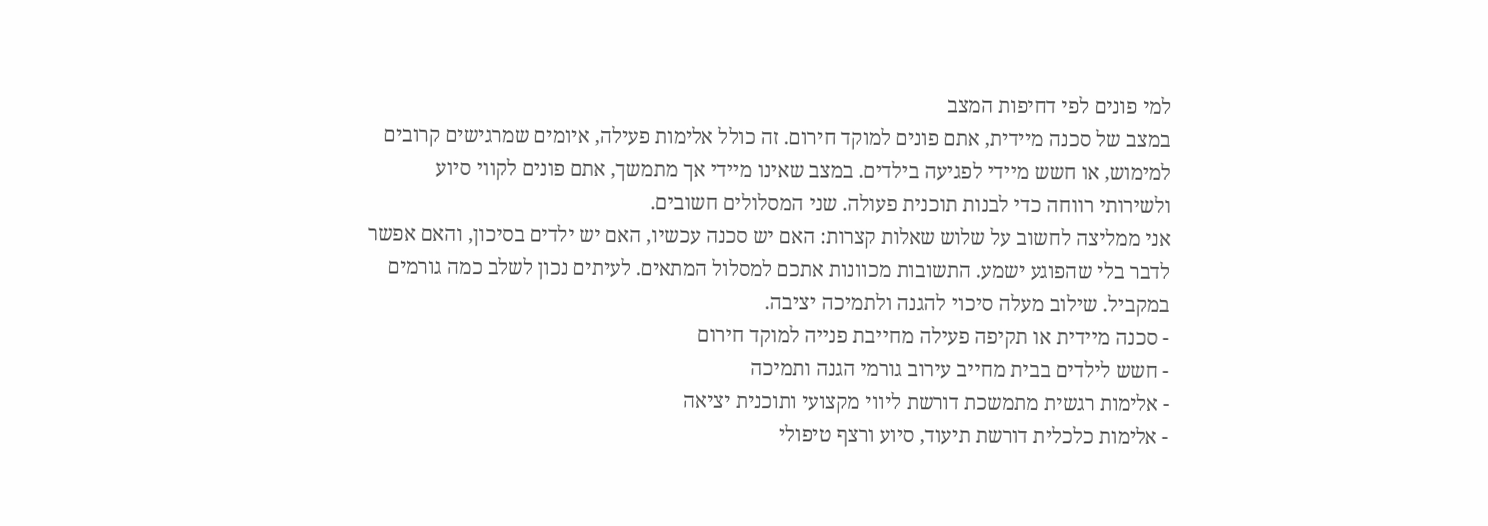למי פונים לפי דחיפות המצב
במצב של סכנה מיידית, אתם פונים למוקד חירום. זה כולל אלימות פעילה, איומים שמרגישים קרובים למימוש, או חשש מיידי לפגיעה בילדים. במצב שאינו מיידי אך מתמשך, אתם פונים לקווי סיוע ולשירותי רווחה כדי לבנות תוכנית פעולה. שני המסלולים חשובים.
אני ממליצה לחשוב על שלוש שאלות קצרות: האם יש סכנה עכשיו, האם יש ילדים בסיכון, והאם אפשר לדבר בלי שהפוגע ישמע. התשובות מכוונות אתכם למסלול המתאים. לעיתים נכון לשלב כמה גורמים במקביל. שילוב מעלה סיכוי להגנה ולתמיכה יציבה.
- סכנה מיידית או תקיפה פעילה מחייבת פנייה למוקד חירום
- חשש לילדים בבית מחייב עירוב גורמי הגנה ותמיכה
- אלימות רגשית מתמשכת דורשת ליווי מקצועי ותוכנית יציאה
- אלימות כלכלית דורשת תיעוד, סיוע ורצף טיפולי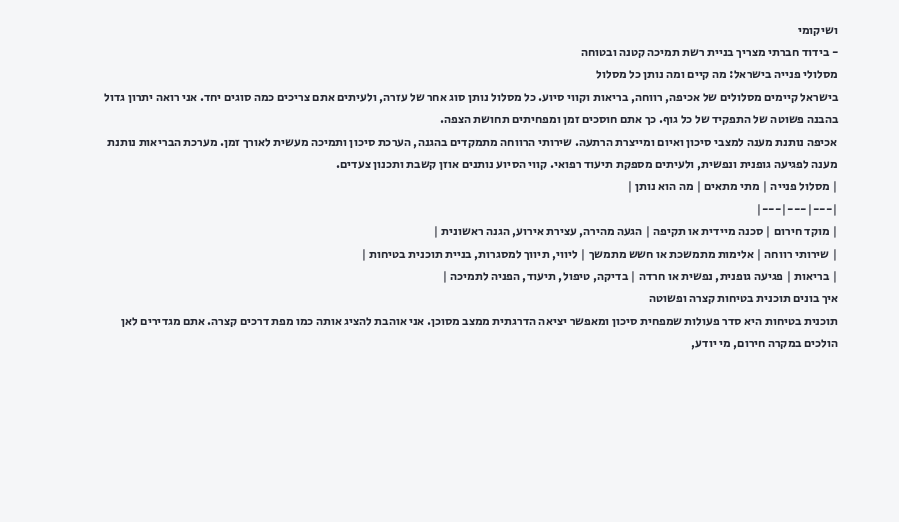ושיקומי
- בידוד חברתי מצריך בניית רשת תמיכה קטנה ובטוחה
מסלולי פנייה בישראל: מה קיים ומה נותן כל מסלול
בישראל קיימים מסלולים של אכיפה, רווחה, בריאות וקווי סיוע. כל מסלול נותן סוג אחר של עזרה, ולעיתים אתם צריכים כמה סוגים יחד. אני רואה יתרון גדול בהבנה פשוטה של התפקיד של כל גוף. כך אתם חוסכים זמן ומפחיתים תחושת הצפה.
אכיפה נותנת מענה למצבי סיכון ואיום ומייצרת הרתעה. שירותי הרווחה מתמקדים בהגנה, הערכת סיכון ותמיכה מעשית לאורך זמן. מערכת הבריאות נותנת מענה לפגיעה גופנית ונפשית, ולעיתים מספקת תיעוד רפואי. קווי הסיוע נותנים אוזן קשבת ותכנון צעדים.
| מסלול פנייה | מתי מתאים | מה הוא נותן |
|---|---|---|
| מוקד חירום | סכנה מיידית או תקיפה | הגעה מהירה, עצירת אירוע, הגנה ראשונית |
| שירותי רווחה | אלימות מתמשכת או חשש מתמשך | ליווי, תיווך למסגרות, בניית תוכנית בטיחות |
| בריאות | פגיעה גופנית, נפשית או חרדה | בדיקה, טיפול, תיעוד, הפניה לתמיכה |
איך בונים תוכנית בטיחות קצרה ופשוטה
תוכנית בטיחות היא סדר פעולות שמפחית סיכון ומאפשר יציאה הדרגתית ממצב מסוכן. אני אוהבת להציג אותה כמו מפת דרכים קצרה. אתם מגדירים לאן הולכים במקרה חירום, מי יודע,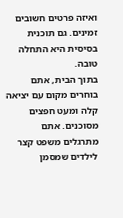ואיזה פרטים חשובים זמינים. גם תוכנית בסיסית היא התחלה טובה.
בתוך הבית, אתם בוחרים מקום עם יציאה קלה ומעט חפצים מסוכנים. אתם מתרגלים משפט קצר לילדים שמסמן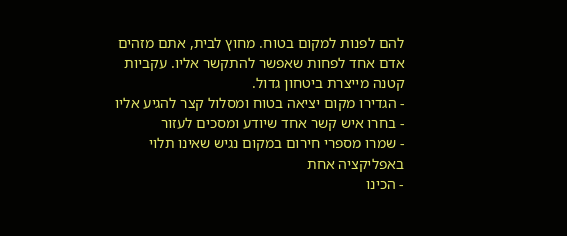להם לפנות למקום בטוח. מחוץ לבית, אתם מזהים אדם אחד לפחות שאפשר להתקשר אליו. עקביות קטנה מייצרת ביטחון גדול.
- הגדירו מקום יציאה בטוח ומסלול קצר להגיע אליו
- בחרו איש קשר אחד שיודע ומסכים לעזור
- שמרו מספרי חירום במקום נגיש שאינו תלוי באפליקציה אחת
- הכינו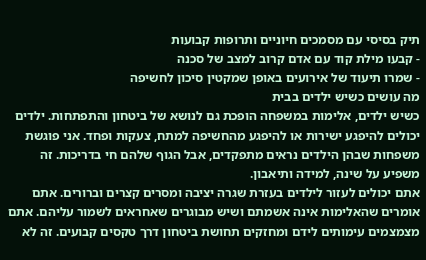תיק בסיסי עם מסמכים חיוניים ותרופות קבועות
- קבעו מילת קוד עם אדם קרוב למצב של סכנה
- שמרו תיעוד של אירועים באופן שמקטין סיכון לחשיפה
מה עושים כשיש ילדים בבית
כשיש ילדים, אלימות במשפחה הופכת גם לנושא של ביטחון והתפתחות. ילדים יכולים להיפגע ישירות או להיפגע מהחשיפה למתח, צעקות ופחד. אני פוגשת משפחות שבהן הילדים נראים מתפקדים, אבל הגוף שלהם חי בדריכות. זה משפיע על שינה, למידה ותיאבון.
אתם יכולים לעזור לילדים בעזרת שגרה יציבה ומסרים קצרים וברורים. אתם אומרים שהאלימות אינה אשמתם ושיש מבוגרים שאחראים לשמור עליהם. אתם מצמצמים עימותים לידם ומחזקים תחושת ביטחון דרך טקסים קבועים. זה לא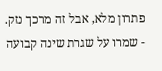פתרון מלא, אבל זה מרכך נזק.
- שמרו על שגרת שינה קבועה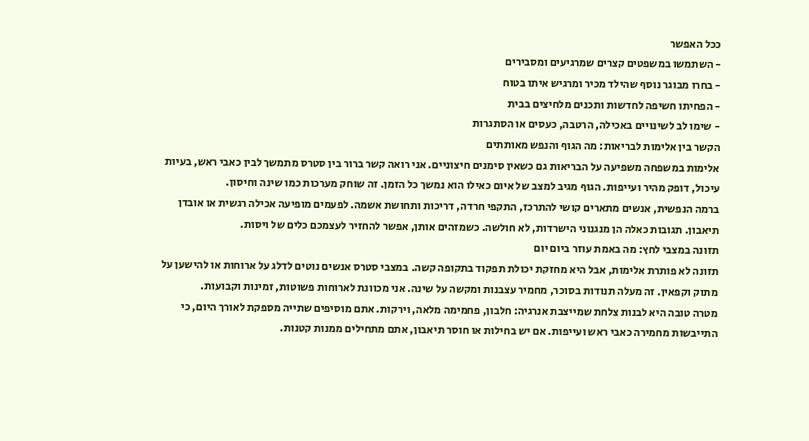ככל האפשר
- השתמשו במשפטים קצרים שמרגיעים ומסבירים
- בחרו מבוגר נוסף שהילד מכיר ומרגיש איתו בטוח
- הפחיתו חשיפה לחדשות ותכנים מלחיצים בבית
- שימו לב לשינויים באכילה, הרטבה, כעסים או הסתגרות
הקשר בין אלימות לבריאות: מה הגוף והנפש מאותתים
אלימות במשפחה משפיעה על הבריאות גם כשאין סימנים חיצוניים. אני רואה קשר ברור בין סטרס מתמשך לבין כאבי ראש, בעיות עיכול, דופק מהיר ועייפות. הגוף מגיב למצב של איום כאילו הוא נמשך כל הזמן. זה שוחק מערכות כמו שינה וחיסון.
ברמה הנפשית, אנשים מתארים קושי להתרכז, התקפי חרדה, דריכות ותחושת אשמה. לפעמים מופיעה אכילה רגשית או אובדן תיאבון. תגובות כאלה הן מנגנוני הישרדות, לא חולשה. כשמזהים אותן, אפשר להחזיר לעצמכם כלים של ויסות.
תזונה במצבי לחץ: מה באמת עוזר ביום יום
תזונה לא פותרת אלימות, אבל היא מחזקת יכולת תפקוד בתקופה קשה. במצבי סטרס אנשים נוטים לדלג על ארוחות או להישען על מתוק וקפאין. זה מעלה תנודות בסוכר, מחמיר עצבנות ומקשה על שינה. אני מכוונת לארוחות פשוטות, זמינות וקבועות.
מטרה טובה היא לבנות צלחת שמייצבת אנרגיה: חלבון, פחמימה מלאה, וירקות. אתם מוסיפים שתייה מספקת לאורך היום, כי התייבשות מחמירה כאבי ראש ועייפות. אם יש בחילות או חוסר תיאבון, אתם מתחילים ממנות קטנות.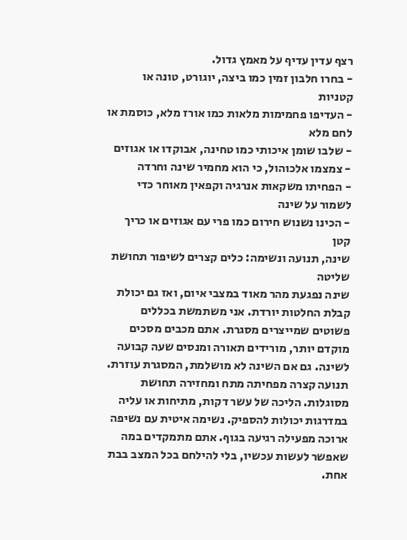רצף עדין עדיף על מאמץ גדול.
- בחרו חלבון זמין כמו ביצה, יוגורט, טונה או קטניות
- העדיפו פחמימות מלאות כמו אורז מלא, כוסמת או לחם מלא
- שלבו שומן איכותי כמו טחינה, אבוקדו או אגוזים
- צמצמו אלכוהול, כי הוא מחמיר שינה וחרדה
- הפחיתו משקאות אנרגיה וקפאין מאוחר כדי לשמור על שינה
- הכינו נשנוש חירום כמו פרי עם אגוזים או כריך קטן
שינה, תנועה ונשימה: כלים קצרים לשיפור תחושת שליטה
שינה נפגעת מהר מאוד במצבי איום, ואז גם יכולת קבלת החלטות יורדת. אני משתמשת בכללים פשוטים שמייצרים מסגרת. אתם מכבים מסכים מוקדם יותר, מורידים תאורה ומנסים שעה קבועה לשינה. גם אם השינה לא מושלמת, המסגרת עוזרת.
תנועה קצרה מפחיתה מתח ומחזירה תחושת מסוגלות. הליכה של עשר דקות, מתיחות או עליה במדרגות יכולות להספיק. נשימה איטית עם נשיפה ארוכה מפעילה רגיעה בגוף. אתם מתמקדים במה שאפשר לעשות עכשיו, בלי להילחם בכל המצב בבת אחת.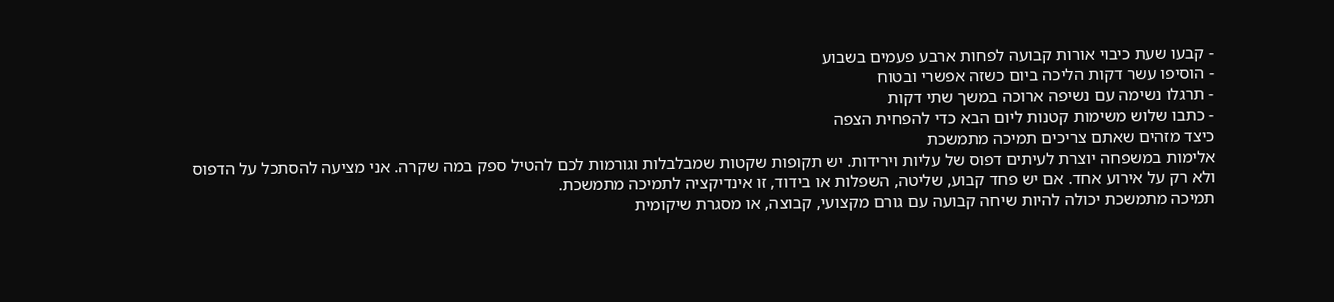- קבעו שעת כיבוי אורות קבועה לפחות ארבע פעמים בשבוע
- הוסיפו עשר דקות הליכה ביום כשזה אפשרי ובטוח
- תרגלו נשימה עם נשיפה ארוכה במשך שתי דקות
- כתבו שלוש משימות קטנות ליום הבא כדי להפחית הצפה
כיצד מזהים שאתם צריכים תמיכה מתמשכת
אלימות במשפחה יוצרת לעיתים דפוס של עליות וירידות. יש תקופות שקטות שמבלבלות וגורמות לכם להטיל ספק במה שקרה. אני מציעה להסתכל על הדפוס ולא רק על אירוע אחד. אם יש פחד קבוע, שליטה, השפלות או בידוד, זו אינדיקציה לתמיכה מתמשכת.
תמיכה מתמשכת יכולה להיות שיחה קבועה עם גורם מקצועי, קבוצה, או מסגרת שיקומית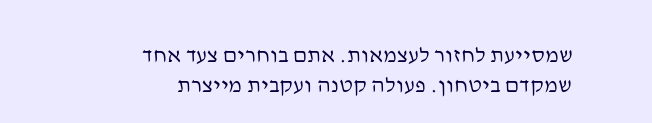שמסייעת לחזור לעצמאות. אתם בוחרים צעד אחד שמקדם ביטחון. פעולה קטנה ועקבית מייצרת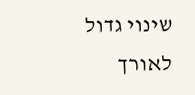שינוי גדול לאורך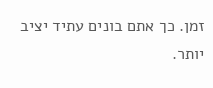זמן. כך אתם בונים עתיד יציב יותר.